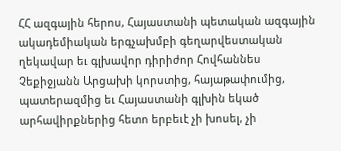ՀՀ ազգային հերոս, Հայաստանի պետական ազգային ակադեմիական երգչախմբի գեղարվեստական ղեկավար եւ գլխավոր դիրիժոր Հովհաննես Չեքիջյանն Արցախի կորստից, հայաթափումից, պատերազմից եւ Հայաստանի գլխին եկած արհավիրքներից հետո երբեւէ չի խոսել, չի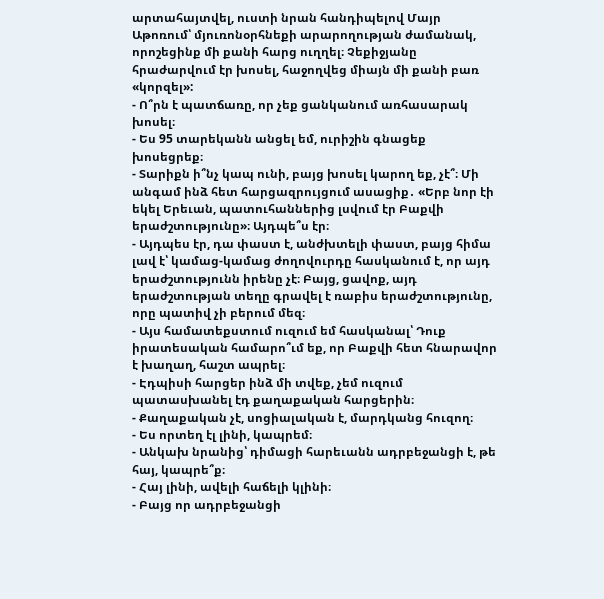արտահայտվել, ուստի նրան հանդիպելով Մայր Աթոռում՝ մյուռոնօրհնեքի արարողության ժամանակ, որոշեցինք մի քանի հարց ուղղել։ Չեքիջյանը հրաժարվում էր խոսել, հաջողվեց միայն մի քանի բառ «կորզել»:
- Ո՞րն է պատճառը, որ չեք ցանկանում առհասարակ խոսել։
- Ես 95 տարեկանն անցել եմ, ուրիշին գնացեք խոսեցրեք։
- Տարիքն ի՞նչ կապ ունի, բայց խոսել կարող եք, չէ՞։ Մի անգամ ինձ հետ հարցազրույցում ասացիք․ «Երբ նոր էի եկել Երեւան, պատուհաններից լսվում էր Բաքվի երաժշտությունը»։ Այդպե՞ս էր։
- Այդպես էր, դա փաստ է, անժխտելի փաստ, բայց հիմա լավ է՝ կամաց-կամաց ժողովուրդը հասկանում է, որ այդ երաժշտությունն իրենը չէ։ Բայց, ցավոք, այդ երաժշտության տեղը գրավել է ռաբիս երաժշտությունը, որը պատիվ չի բերում մեզ։
- Այս համատեքստում ուզում եմ հասկանալ՝ Դուք իրատեսական համարո՞ւմ եք, որ Բաքվի հետ հնարավոր է խաղաղ, հաշտ ապրել։
- Էդպիսի հարցեր ինձ մի տվեք, չեմ ուզում պատասխանել էդ քաղաքական հարցերին։
- Քաղաքական չէ, սոցիալական է, մարդկանց հուզող։
- Ես որտեղ էլ լինի, կապրեմ։
- Անկախ նրանից՝ դիմացի հարեւանն ադրբեջանցի է, թե հայ, կապրե՞ք։
- Հայ լինի, ավելի հաճելի կլինի։
- Բայց որ ադրբեջանցի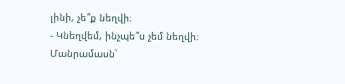լինի, չե՞ք նեղվի։
- Կնեղվեմ, ինչպե՞ս չեմ նեղվի։
Մանրամասն՝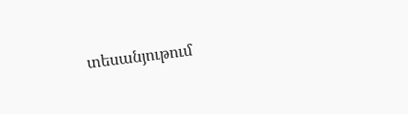տեսանյութում